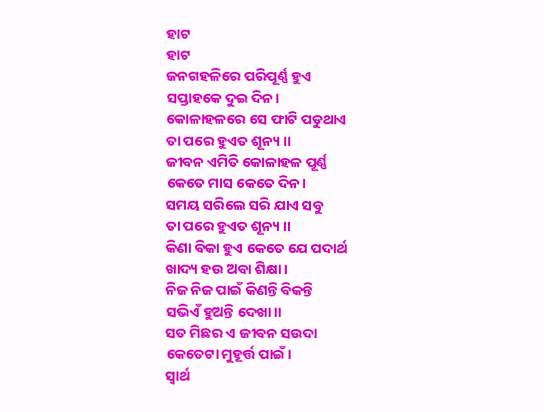ହାଟ
ହାଟ
ଜନଗହଳିରେ ପରିପୂର୍ଣ୍ଣ ହୁଏ
ସପ୍ତାହକେ ଦୁଇ ଦିନ।
କୋଳାହଳରେ ସେ ଫାଟି ପଡୁଥାଏ
ତା ପରେ ହୁଏତ ଶୂନ୍ୟ ।।
ଜୀବନ ଏମିତି କୋଳାହଳ ପୂର୍ଣ୍ଣ
କେତେ ମାସ କେତେ ଦିନ।
ସମୟ ସରିଲେ ସରି ଯାଏ ସବୁ
ତା ପରେ ହୁଏତ ଶୂନ୍ୟ ।।
କିଣା ବିକା ହୁଏ କେତେ ଯେ ପଦାର୍ଥ
ଖାଦ୍ୟ ହଉ ଅବା ଶିକ୍ଷା ।
ନିଜ ନିଜ ପାଇଁ କିଣନ୍ତି ବିକନ୍ତି
ସଭିଏଁ ହୁଅନ୍ତି ଦେଖା।।
ସତ ମିଛର ଏ ଜୀବନ ସଉଦା
କେତେଟା ମୁହୂର୍ତ୍ତ ପାଇଁ।
ସ୍ୱାର୍ଥ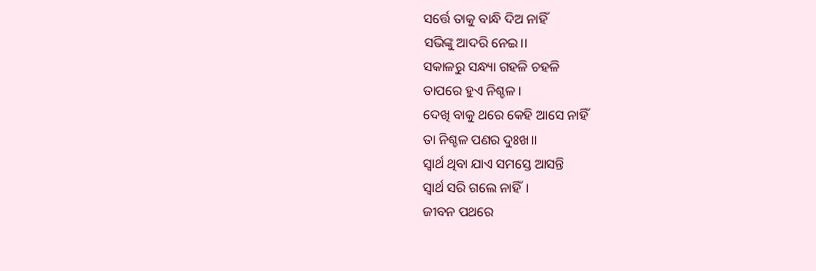ସର୍ତ୍ତେ ତାକୁ ବାନ୍ଧି ଦିଅ ନାହିଁ
ସଭିଙ୍କୁ ଆଦରି ନେଇ।।
ସକାଳରୁ ସନ୍ଧ୍ୟା ଗହଳି ଚହଳି
ତାପରେ ହୁଏ ନିଶ୍ଚଳ।
ଦେଖି ବାକୁ ଥରେ କେହି ଆସେ ନାହିଁ
ତା ନିଶ୍ଚଳ ପଣର ଦୁଃଖ।।
ସ୍ୱାର୍ଥ ଥିବା ଯାଏ ସମସ୍ତେ ଆସନ୍ତି
ସ୍ୱାର୍ଥ ସରି ଗଲେ ନାହିଁ।
ଜୀବନ ପଥରେ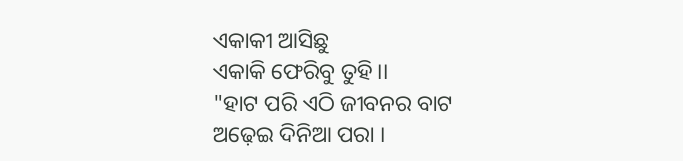ଏକାକୀ ଆସିଛୁ
ଏକାକି ଫେରିବୁ ତୁହି।।
"ହାଟ ପରି ଏଠି ଜୀବନର ବାଟ
ଅଢ଼େଇ ଦିନିଆ ପରା ।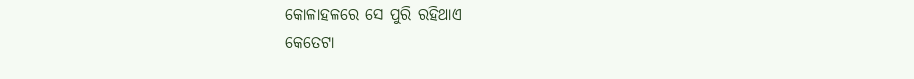କୋଳାହଳରେ ସେ ପୁରି ରହିଥାଏ
କେତେଟା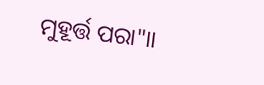ମୁହୂର୍ତ୍ତ ପରା"।।